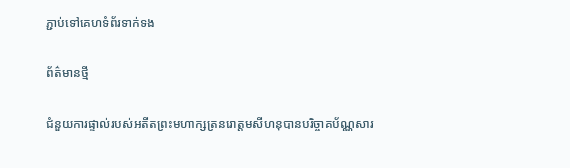ភ្ជាប់ទៅគេហទំព័រទាក់ទង

ព័ត៌មានថ្មី

ជំនួយការផ្ទាល់របស់អតីតព្រះមហាក្សត្រនរោត្តមសីហនុបានបរិច្ចាគប័ណ្ណសារ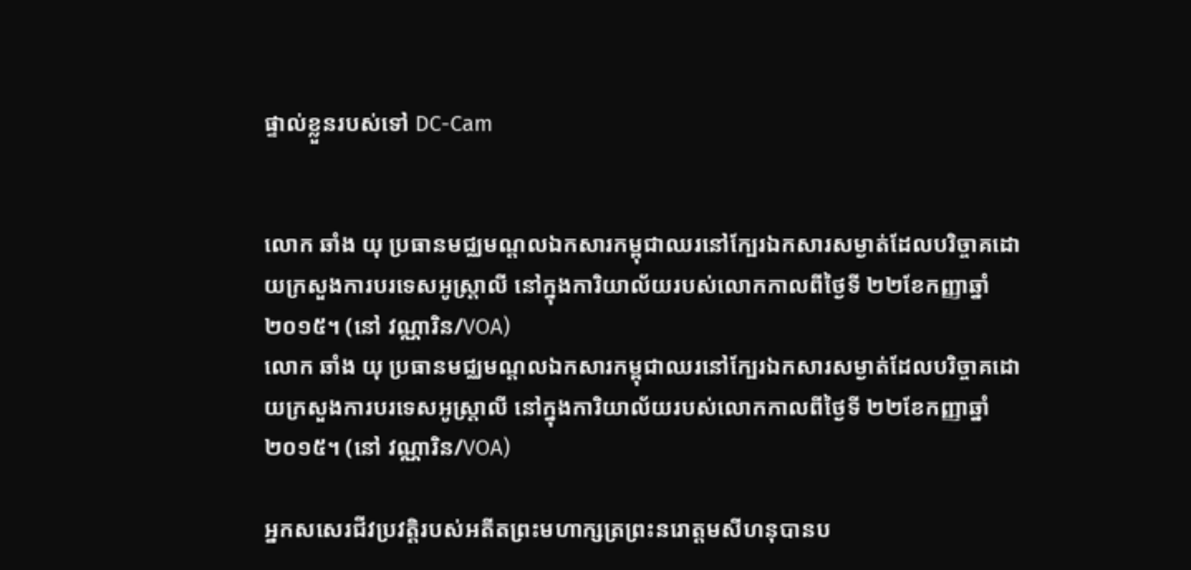ផ្ទាល់ខ្លួនរបស់ទៅ DC-Cam


លោក ឆាំង យុ ប្រធានមជ្ឈមណ្ដលឯកសារកម្ពុជាឈរនៅក្បែរឯកសារសម្ងាត់ដែលបរិច្ចាគដោយក្រសួងការបរទេសអូស្ត្រាលី នៅក្នុងការិយាល័យរបស់លោកកាលពីថ្ងៃទី ២២ខែកញ្ញាឆ្នាំ ២០១៥។ (នៅ វណ្ណារិន/VOA)
លោក ឆាំង យុ ប្រធានមជ្ឈមណ្ដលឯកសារកម្ពុជាឈរនៅក្បែរឯកសារសម្ងាត់ដែលបរិច្ចាគដោយក្រសួងការបរទេសអូស្ត្រាលី នៅក្នុងការិយាល័យរបស់លោកកាលពីថ្ងៃទី ២២ខែកញ្ញាឆ្នាំ ២០១៥។ (នៅ វណ្ណារិន/VOA)

អ្នកសសេរជីវប្រវត្តិរបស់អតីតព្រះមហាក្សត្រព្រះនរោត្តមសីហនុបានប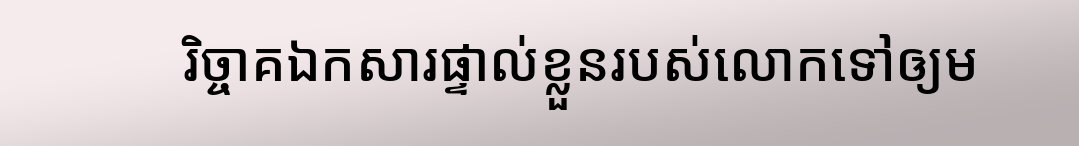រិច្ចាគឯកសារផ្ទាល់ខ្លួនរបស់លោកទៅឲ្យម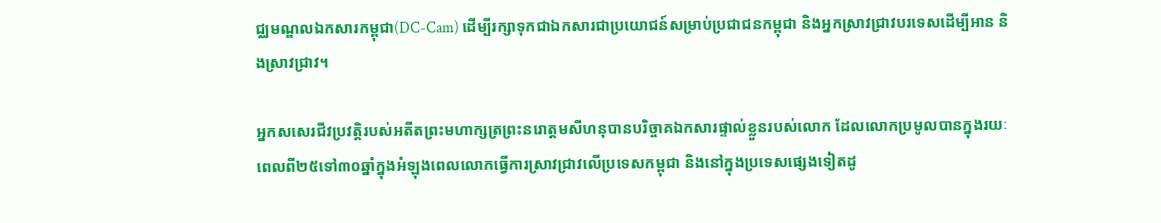ជ្ឈមណ្ឌលឯកសារកម្ពុជា(DC-Cam) ដើម្បីរក្សាទុកជាឯកសារជាប្រយោជន៍សម្រាប់ប្រជាជនកម្ពុជា និងអ្នកស្រាវជ្រាវបរទេសដើម្បីអាន និងស្រាវជ្រាវ។

អ្នកសសេរជីវប្រវត្តិរបស់អតីតព្រះមហាក្សត្រព្រះនរោត្តមសីហនុបានបរិច្ចាគឯកសារផ្ទាល់ខ្លួនរបស់លោក ដែលលោកប្រមូលបានក្នុងរយៈពេលពី២៥ទៅ៣០ឆ្នាំក្នុងអំឡុងពេលលោកធ្វើការស្រាវជ្រាវលើប្រទេសកម្ពុជា និងនៅក្នុងប្រទេសផ្សេងទៀតដូ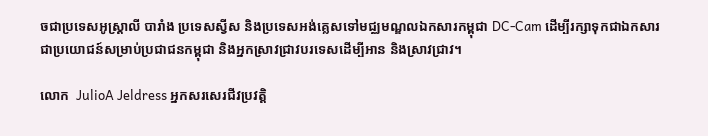ចជាប្រទេសអូស្រ្តាលី បារាំង ប្រទេសស្វីស និងប្រទេសអង់គ្លេសទៅមជ្ឈមណ្ឌលឯកសារកម្ពុជា DC-Cam ដើម្បីរក្សាទុកជាឯកសារជាប្រយោជន៍សម្រាប់ប្រជាជនកម្ពុជា និងអ្នកស្រាវជ្រាវបរទេសដើម្បីអាន និងស្រាវជ្រាវ។

លោក  JulioA Jeldress អ្នកសរសេរជីវប្រវត្តិ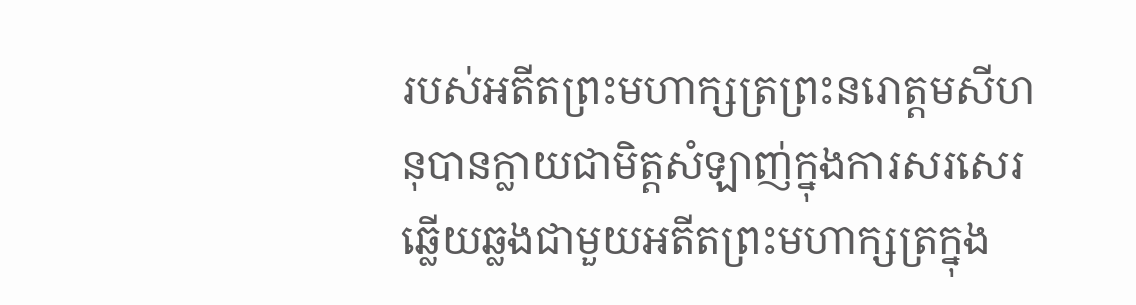របស់អតីតព្រះមហាក្សត្រព្រះនរោត្តមសីហនុបានក្លាយជាមិត្ដសំឡាញ់ក្នុងការសរសេរឆ្លើយឆ្លងជាមួយអតីតព្រះមហាក្សត្រក្នុង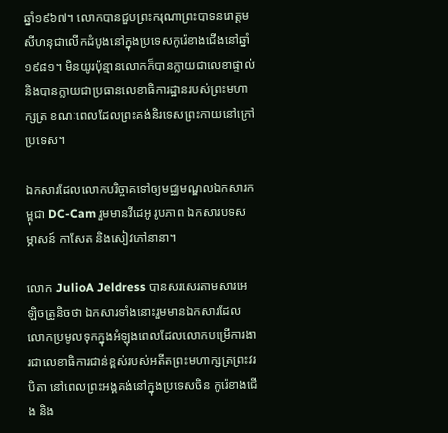ឆ្នាំ១៩៦៧។ លោកបានជួបព្រះករុណាព្រះបាទនរោត្តមសីហនុជាលើកដំបូងនៅក្នុងប្រទេសកូរ៉េខាងជើងនៅឆ្នាំ១៩៨១។ មិនយូរប៉ុន្មានលោកក៏បានក្លាយជាលេខាផ្ទាល់ និងបានក្លាយជាប្រធានលេខាធិការដ្ឋានរបស់ព្រះមហាក្សត្រ ខណៈពេលដែលព្រះគង់និរទេសព្រះកាយនៅក្រៅប្រទេស។

ឯកសារដែលលោកបរិច្ចាគទៅឲ្យមជ្ឈមណ្ឌលឯកសារកម្ពុជា DC-Cam រួមមានវីដេអូ រូបភាព ឯកសារបទសម្ភាសន៍ កាសែត និងសៀវភៅនានា។

លោក JulioA Jeldress បានសរសេរតាមសារអេឡិចត្រូនិចថា ឯកសារទាំងនោះរួមមានឯកសារដែលលោកប្រមូលទុកក្នុងអំឡុងពេលដែលលោកបម្រើការងារជាលេខាធិការជាន់ខ្ពស់របស់អតីតព្រះមហាក្សត្រព្រះវរបិតា នៅពេលព្រះអង្គគង់នៅក្នុងប្រទេសចិន កូរ៉េខាងជើង និង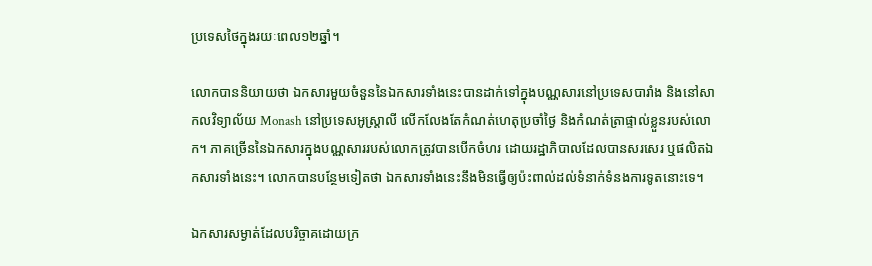ប្រទេសថៃក្នុងរយៈពេល១២ឆ្នាំ។

លោកបាននិយាយថា ឯកសារមួយចំនួននៃឯកសារទាំងនេះបានដាក់ទៅក្នុងបណ្ណសារនៅប្រទេសបារាំង និងនៅសាកលវិទ្យាល័យ Monash នៅប្រទេសអូស្ត្រាលី លើកលែងតែកំណត់ហេតុប្រចាំថ្ងៃ និងកំណត់ត្រាផ្ទាល់ខ្លួនរបស់លោក។ ភាគច្រើននៃឯកសារក្នុងបណ្ណសាររបស់លោកត្រូវបានបើកចំហរ ដោយរដ្ឋាភិបាលដែលបានសរសេរ ឬផលិតឯកសារទាំងនេះ។ លោកបានបន្ថែមទៀតថា ឯកសារទាំងនេះនឹងមិនធ្វើឲ្យប៉ះពាល់ដល់ទំនាក់ទំនងការទូតនោះទេ។

ឯកសារសម្ងាត់ដែលបរិច្ចាគដោយក្រ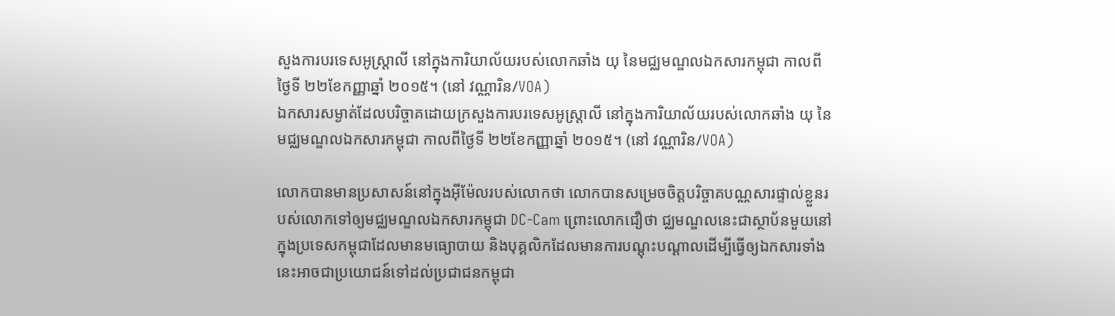សួងការបរទេសអូស្ត្រាលី នៅក្នុងការិយាល័យរបស់លោកឆាំង យុ នៃមជ្ឈមណ្ឌលឯកសារកម្ពុជា កាលពីថ្ងៃទី ២២ខែកញ្ញាឆ្នាំ ២០១៥។ (នៅ វណ្ណារិន/VOA)
ឯកសារសម្ងាត់ដែលបរិច្ចាគដោយក្រសួងការបរទេសអូស្ត្រាលី នៅក្នុងការិយាល័យរបស់លោកឆាំង យុ នៃមជ្ឈមណ្ឌលឯកសារកម្ពុជា កាលពីថ្ងៃទី ២២ខែកញ្ញាឆ្នាំ ២០១៥។ (នៅ វណ្ណារិន/VOA)

លោកបានមានប្រសាសន៍នៅក្នុងអ៊ីម៉ែលរបស់លោកថា លោកបានសម្រេចចិត្តបរិច្ចាគបណ្ណសារផ្ទាល់ខ្លួនរបស់លោកទៅឲ្យមជ្ឈមណ្ឌលឯកសារកម្ពុជា DC-Cam ព្រោះលោកជឿថា ជ្ឈមណ្ឌលនេះជាស្ថាប័នមួយនៅក្នុងប្រទេសកម្ពុជាដែលមានមធ្យោបាយ និងបុគ្គលិកដែលមានការបណ្តុះបណ្តាលដើម្បីធ្វើឲ្យឯកសារទាំងនេះអាចជាប្រយោជន៍ទៅដល់ប្រជាជនកម្ពុជា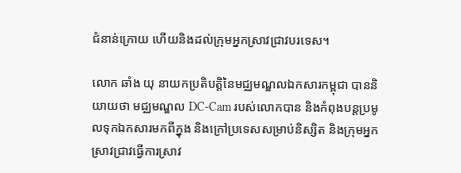ជំនាន់ក្រោយ ហើយនិងដល់ក្រុមអ្នកស្រាវជ្រាវបរទេស។

លោក ឆាំង យុ នាយកប្រតិបត្តិនៃមជ្ឈមណ្ឌលឯកសារកម្ពុជា បាននិយាយថា មជ្ឈមណ្ឌល DC-Cam របស់លោកបាន និងកំពុងបន្តប្រមូលទុកឯកសារមកពីក្នុង និងក្រៅប្រទេសសម្រាប់និស្សិត និងក្រុមអ្នកស្រាវជ្រាវធ្វើការស្រាវ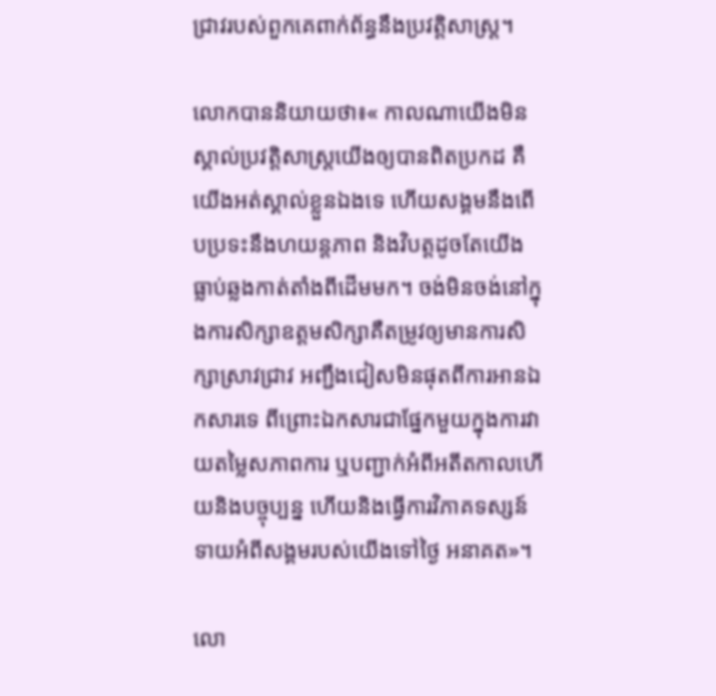ជ្រាវរបស់ពួកគេពាក់ព័ន្ធនឹងប្រវត្តិសាស្ត្រ។

លោកបាននិយាយថា៖« កាលណាយើងមិនស្គាល់ប្រវត្តិសាស្ត្រយើងឲ្យបានពិតប្រកដ គឺយើងអត់ស្គាល់ខ្លួនឯងទេ ហើយសង្គមនឹងពើបប្រទះនឹងហយន្តភាព និងវិបត្តដូចតែយើងធ្លាប់ឆ្លងកាត់តាំងពីដើមមក។ ចង់មិនចង់នៅក្នុងការសិក្សាឧត្តមសិក្សាគឺតម្រូវឲ្យមានការសិក្សាស្រាវជ្រាវ អញ្ជឹងជៀសមិនផុតពីការអានឯកសារទេ ពីព្រោះឯកសារជាផ្នែកមួយក្នុងការវាយតម្លៃសភាពការ ឬបញ្ជាក់អំពីអតីតកាលហើយនិងបច្ចុប្បន្ន ហើយនិងធ្វើការវិភាគទស្សន៍ទាយអំពីសង្គមរបស់យើងទៅថ្ងៃ អនាគត»។

លោ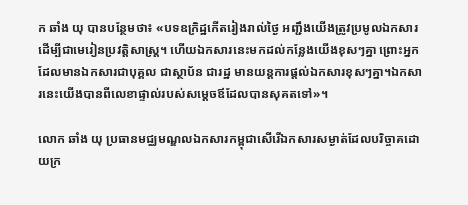ក ឆាំង យុ បានបន្ថែមថា៖ «បទឧក្រិដ្ឋកើតរៀងរាល់ថ្ងៃ អញ្ជឹងយើងត្រូវប្រមូលឯកសារដើម្បីជាមេរៀនប្រវត្តិសាស្ត្រ។ ហើយឯកសារនេះមកដល់កន្លែងយើងខុសៗគ្នា ព្រោះអ្នកដែលមានឯកសារជាបុគ្គល ជាស្ថាប័ន ជារដ្ឋ មានយន្តការផ្តល់ឯកសារខុសៗគ្នា។ឯកសារនេះយើងបានពីលេខាផ្ទាល់របស់សម្តេចឪដែលបានសុគតទៅ»។

លោក ឆាំង យុ ប្រធានមជ្ឈមណ្ឌលឯកសារកម្ពុជាសើរើឯកសារសម្ងាត់ដែលបរិច្ចាគដោយក្រ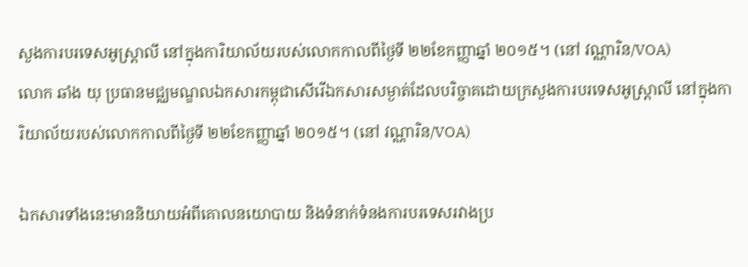សួងការបរទេសអូស្ត្រាលី នៅក្នុងការិយាល័យរបស់លោកកាលពីថ្ងៃទី ២២ខែកញ្ញាឆ្នាំ ២០១៥។ (នៅ វណ្ណារិន/VOA)
លោក ឆាំង យុ ប្រធានមជ្ឈមណ្ឌលឯកសារកម្ពុជាសើរើឯកសារសម្ងាត់ដែលបរិច្ចាគដោយក្រសួងការបរទេសអូស្ត្រាលី នៅក្នុងការិយាល័យរបស់លោកកាលពីថ្ងៃទី ២២ខែកញ្ញាឆ្នាំ ២០១៥។ (នៅ វណ្ណារិន/VOA)

ឯកសារទាំងនេះមាននិយាយអំពីគោលនយោបាយ និងទំនាក់ទំនងការបរទេសរវាងប្រ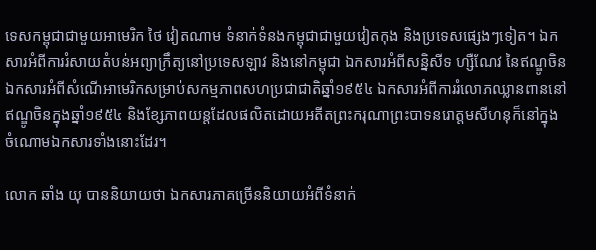ទេសកម្ពុជាជាមួយអាមេរិក ថៃ វៀតណាម ទំនាក់ទំនងកម្ពុជាជាមួយវៀតកុង និងប្រទេសផ្សេងៗទៀត។ ឯកសារអំពីការរំសាយតំបន់អព្យាក្រឹត្យនៅប្រទេសឡាវ និងនៅកម្ពុជា ឯកសារអំពីសន្និសីទ ហ្សឺណែវ នៃឥណ្ឌូចិន ឯកសារអំពីសំណើអាមេរិកសម្រាប់សកម្មភាពសហប្រជាជាតិឆ្នាំ១៩៥៤ ឯកសារអំពីការរំលោភឈ្លានពាននៅឥណ្ឌូចិនក្នុងឆ្នាំ១៩៥៤ និងខ្សែភាពយន្តដែលផលិតដោយអតីតព្រះករុណាព្រះបាទនរោត្តមសីហនុក៏នៅក្នុងចំណោមឯកសារទាំងនោះដែរ។

លោក ឆាំង យុ បាននិយាយថា ឯកសារភាគច្រើននិយាយអំពីទំនាក់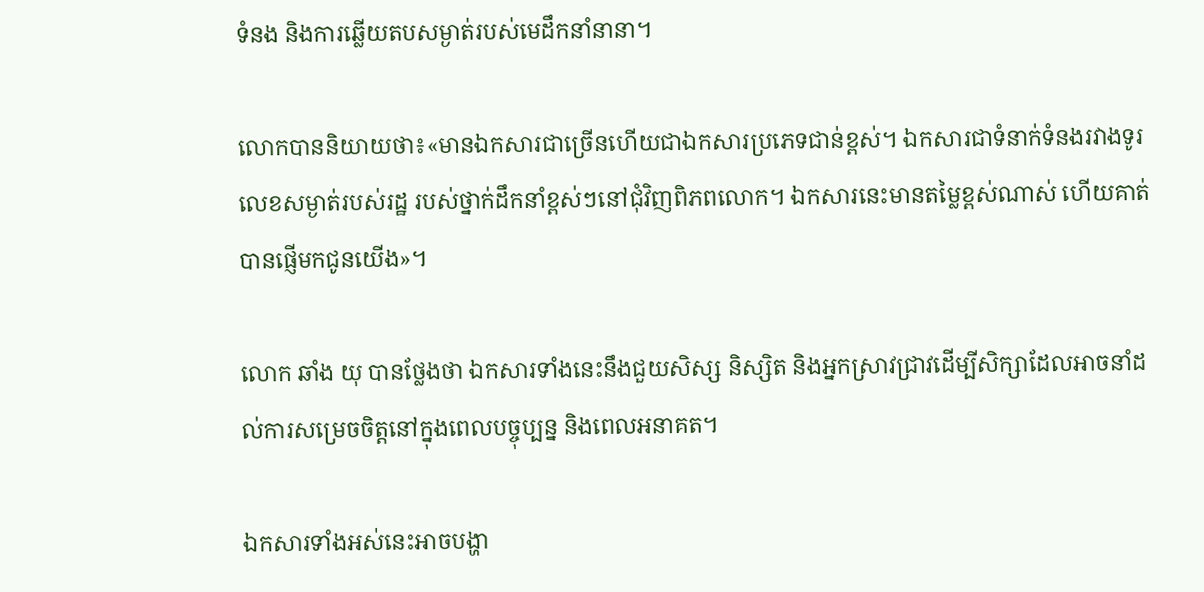ទំនង និងការឆ្លើយតបសម្ងាត់របស់មេដឹកនាំនានា។

លោកបាននិយាយថា៖«មានឯកសារជាច្រើនហើយជាឯកសារប្រភេទជាន់ខ្ពស់។ ឯកសារជាទំនាក់ទំនងរវាងទូរលេខសម្ងាត់របស់រដ្ឋ របស់ថ្នាក់ដឹកនាំខ្ពស់ៗនៅជុំវិញពិភពលោក។ ឯកសារនេះមានតម្លៃខ្ពស់ណាស់ ហើយគាត់បានផ្ញើមកជូនយើង»។

លោក ឆាំង យុ បានថ្លែងថា ឯកសារទាំងនេះនឹងជួយសិស្ស និស្សិត និងអ្នកស្រាវជ្រាវដើម្បីសិក្សាដែលអាចនាំដល់ការសម្រេចចិត្តនៅក្នុងពេលបច្ចុប្បន្ន និងពេលអនាគត។

ឯកសារទាំងអស់នេះអាចបង្ហា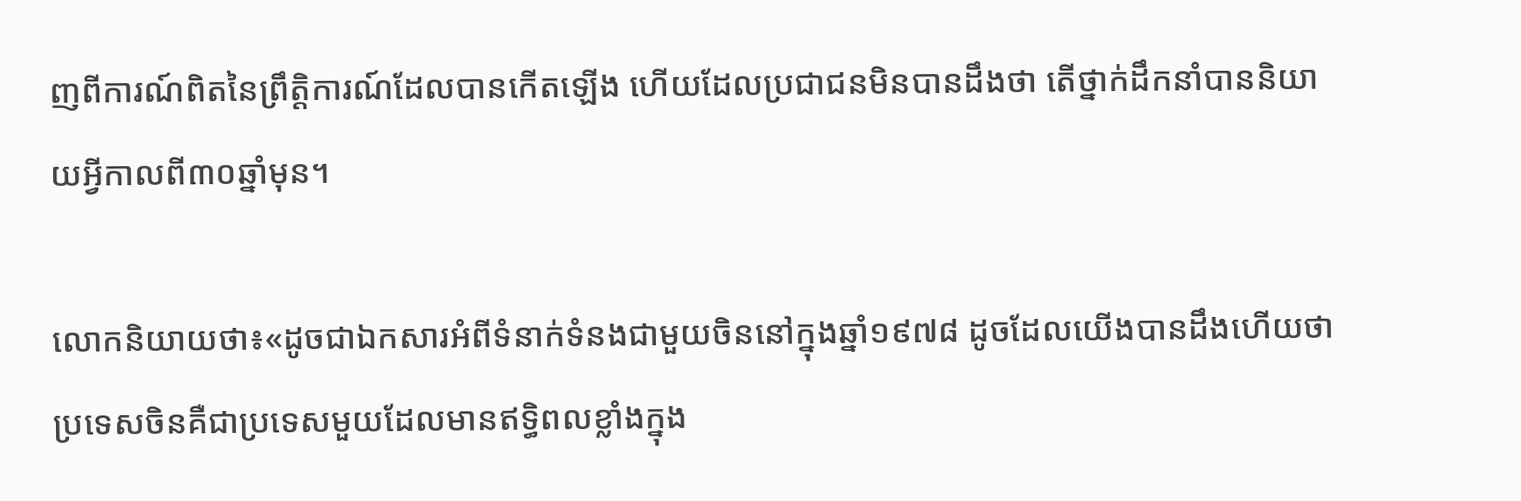ញពីការណ៍ពិតនៃព្រឹត្តិការណ៍ដែលបានកើតឡើង ហើយដែលប្រជាជនមិនបានដឹងថា តើថ្នាក់ដឹកនាំបាននិយាយអ្វីកាលពី៣០ឆ្នាំមុន។

លោកនិយាយថា៖«ដូចជាឯកសារអំពីទំនាក់ទំនងជាមួយចិននៅក្នុងឆ្នាំ១៩៧៨ ដូចដែលយើងបានដឹងហើយថា ប្រទេសចិនគឺជាប្រទេសមួយដែលមានឥទ្ធិពលខ្លាំងក្នុង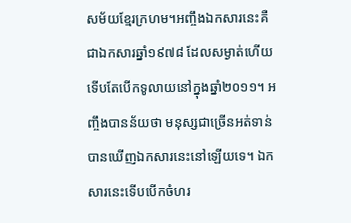សម័យខ្មែរក្រហម។អញ្ចឹងឯកសារនេះគឺជាឯកសារឆ្នាំ១៩៧៨ ដែលសម្ងាត់ហើយទើបតែបើកទូលាយនៅក្នុងឆ្នាំ២០១១។ អញ្ចឹងបានន័យថា មនុស្សជាច្រើនអត់ទាន់បានឃើញឯកសារនេះនៅឡើយទេ។ ឯកសារនេះទើបបើកចំហរ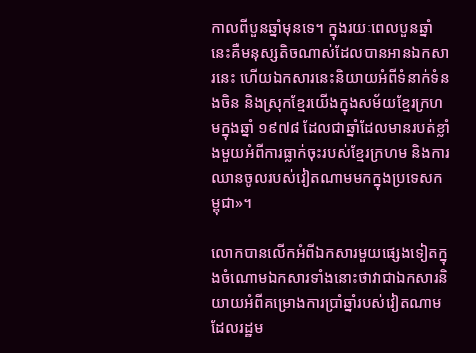កាលពីបួនឆ្នាំមុនទេ។ ក្នុងរយៈពេលបួនឆ្នាំនេះគឺមនុស្សតិចណាស់ដែលបានអានឯកសារនេះ ហើយឯកសារនេះនិយាយអំពីទំនាក់ទំនងចិន និងស្រុកខ្មែរយើងក្នុងសម័យខ្មែរក្រហមក្នុងឆ្នាំ ១៩៧៨ ដែលជាឆ្នាំដែលមានរបត់ខ្លាំងមួយអំពីការធ្លាក់ចុះរបស់ខ្មែរក្រហម និងការឈានចូលរបស់វៀតណាមមកក្នុងប្រទេសកម្ពុជា»។

លោកបានលើកអំពីឯកសារមួយផ្សេងទៀតក្នុងចំណោមឯកសារទាំងនោះថាវាជាឯកសារនិយាយអំពីគម្រោងការប្រាំឆ្នាំរបស់វៀតណាម ដែលរដ្ឋម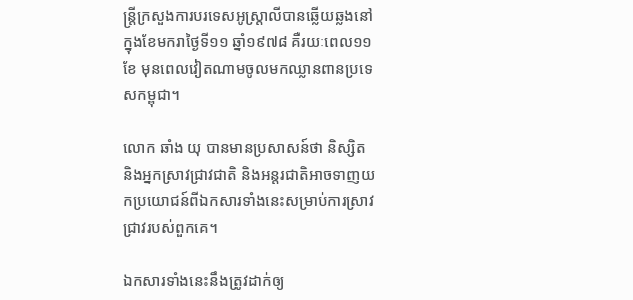ន្ត្រីក្រសួងការបរទេសអូស្ត្រាលីបានឆ្លើយឆ្លងនៅក្នុងខែមករាថ្ងៃទី១១ ឆ្នាំ១៩៧៨ គឺរយៈពេល១១ខែ មុនពេលវៀតណាមចូលមកឈ្លានពានប្រទេសកម្ពុជា។

លោក ឆាំង យុ បានមានប្រសាសន៍ថា និស្សិត និងអ្នកស្រាវជ្រាវជាតិ និងអន្តរជាតិអាចទាញយកប្រយោជន៍ពីឯកសារទាំងនេះសម្រាប់ការស្រាវជ្រាវរបស់ពួកគេ។

ឯកសារទាំងនេះនឹងត្រូវដាក់ឲ្យ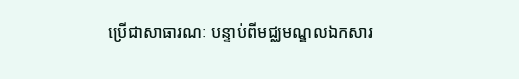ប្រើជាសាធារណៈ បន្ទាប់ពីមជ្ឈមណ្ឌលឯកសារ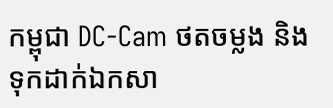កម្ពុជា DC-Cam ថតចម្លង និងទុកដាក់ឯកសា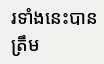រទាំងនេះបានត្រឹម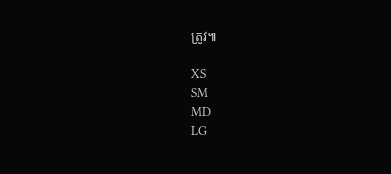ត្រូវ៕

XS
SM
MD
LG